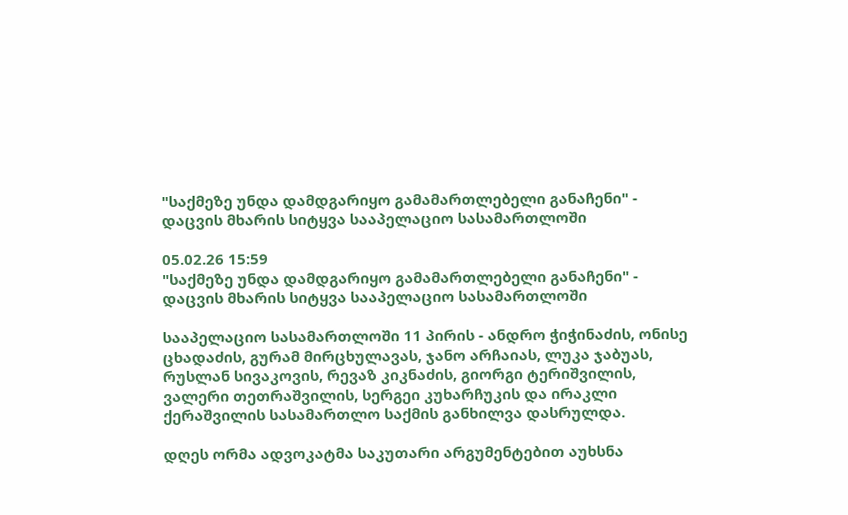"საქმეზე უნდა დამდგარიყო გამამართლებელი განაჩენი" - დაცვის მხარის სიტყვა სააპელაციო სასამართლოში

05.02.26 15:59
"საქმეზე უნდა დამდგარიყო გამამართლებელი განაჩენი" - დაცვის მხარის სიტყვა სააპელაციო სასამართლოში

სააპელაციო სასამართლოში 11 პირის - ანდრო ჭიჭინაძის, ონისე ცხადაძის, გურამ მირცხულავას, ჯანო არჩაიას, ლუკა ჯაბუას, რუსლან სივაკოვის, რევაზ კიკნაძის, გიორგი ტერიშვილის, ვალერი თეთრაშვილის, სერგეი კუხარჩუკის და ირაკლი ქერაშვილის სასამართლო საქმის განხილვა დასრულდა.

დღეს ორმა ადვოკატმა საკუთარი არგუმენტებით აუხსნა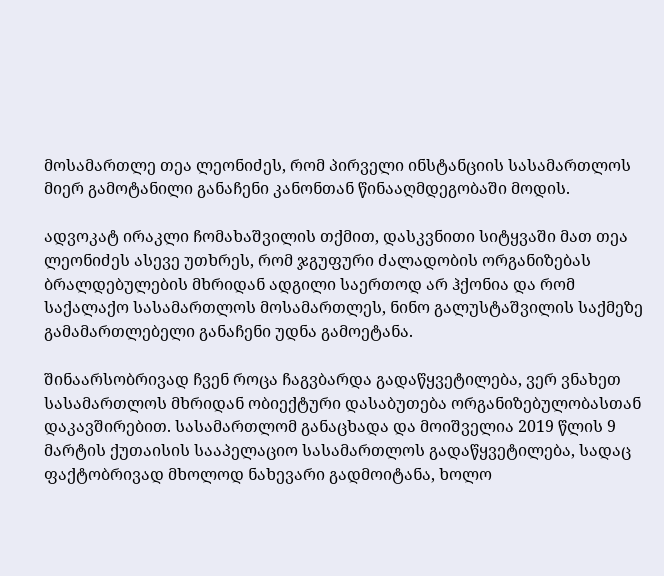მოსამართლე თეა ლეონიძეს, რომ პირველი ინსტანციის სასამართლოს მიერ გამოტანილი განაჩენი კანონთან წინააღმდეგობაში მოდის.

ადვოკატ ირაკლი ჩომახაშვილის თქმით, დასკვნითი სიტყვაში მათ თეა ლეონიძეს ასევე უთხრეს, რომ ჯგუფური ძალადობის ორგანიზებას ბრალდებულების მხრიდან ადგილი საერთოდ არ ჰქონია და რომ საქალაქო სასამართლოს მოსამართლეს, ნინო გალუსტაშვილის საქმეზე გამამართლებელი განაჩენი უდნა გამოეტანა.

შინაარსობრივად ჩვენ როცა ჩაგვბარდა გადაწყვეტილება, ვერ ვნახეთ სასამართლოს მხრიდან ობიექტური დასაბუთება ორგანიზებულობასთან დაკავშირებით. სასამართლომ განაცხადა და მოიშველია 2019 წლის 9 მარტის ქუთაისის სააპელაციო სასამართლოს გადაწყვეტილება, სადაც ფაქტობრივად მხოლოდ ნახევარი გადმოიტანა, ხოლო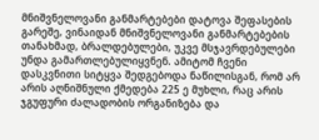მნიშვნელოვანი განმარტებები დატოვა შეფასების გარეშე, ვინაიდან მნიშვნელოვანი განმარტებების თანახმად, ბრალდებულები, უკვე მსჯავრდებულები უნდა გამართლებულიყვნენ. ამიტომ ჩვენი დასკვნითი სიტყვა შედგებოდა ნაწილისგან, რომ არ არის აღნიშნული ქმედება 225 ე მუხლი, რაც არის ჯგუფური ძალადობის ორგანიზება და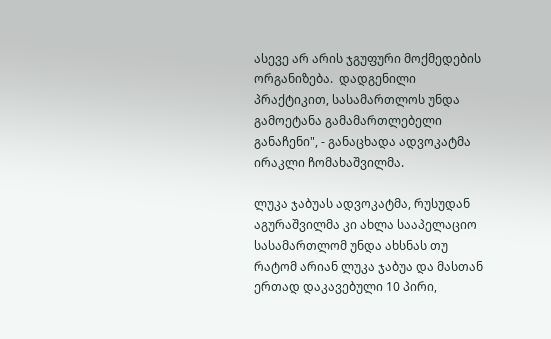ასევე არ არის ჯგუფური მოქმედების ორგანიზება.  დადგენილი პრაქტიკით, სასამართლოს უნდა გამოეტანა გამამართლებელი განაჩენი", - განაცხადა ადვოკატმა ირაკლი ჩომახაშვილმა.

ლუკა ჯაბუას ადვოკატმა, რუსუდან აგურაშვილმა კი ახლა სააპელაციო სასამართლომ უნდა ახსნას თუ რატომ არიან ლუკა ჯაბუა და მასთან ერთად დაკავებული 10 პირი,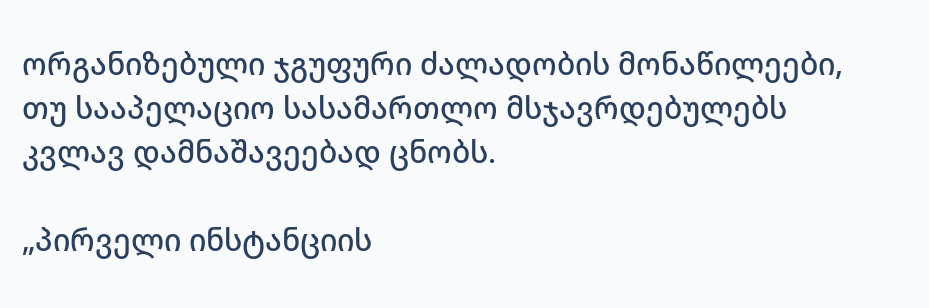ორგანიზებული ჯგუფური ძალადობის მონაწილეები, თუ სააპელაციო სასამართლო მსჯავრდებულებს კვლავ დამნაშავეებად ცნობს.

„პირველი ინსტანციის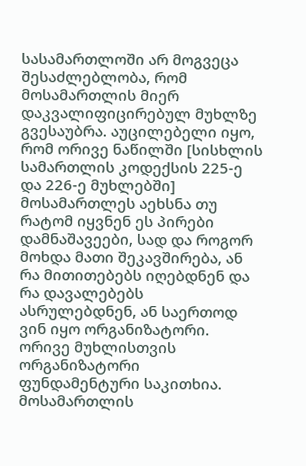სასამართლოში არ მოგვეცა შესაძლებლობა, რომ მოსამართლის მიერ დაკვალიფიცირებულ მუხლზე გვესაუბრა. აუცილებელი იყო, რომ ორივე ნაწილში [სისხლის სამართლის კოდექსის 225-ე და 226-ე მუხლებში] მოსამართლეს აეხსნა თუ რატომ იყვნენ ეს პირები დამნაშავეები, სად და როგორ მოხდა მათი შეკავშირება, ან რა მითითებებს იღებდნენ და რა დავალებებს ასრულებდნენ, ან საერთოდ ვინ იყო ორგანიზატორი. ორივე მუხლისთვის ორგანიზატორი ფუნდამენტური საკითხია. მოსამართლის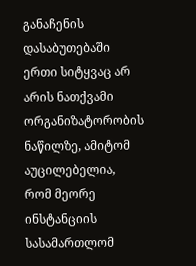განაჩენის დასაბუთებაში ერთი სიტყვაც არ არის ნათქვამი ორგანიზატორობის ნაწილზე, ამიტომ აუცილებელია, რომ მეორე ინსტანციის სასამართლომ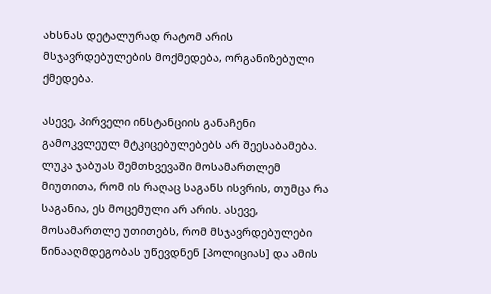ახსნას დეტალურად რატომ არის მსჯავრდებულების მოქმედება, ორგანიზებული ქმედება.

ასევე, პირველი ინსტანციის განაჩენი გამოკვლეულ მტკიცებულებებს არ შეესაბამება. ლუკა ჯაბუას შემთხვევაში მოსამართლემ მიუთითა, რომ ის რაღაც საგანს ისვრის, თუმცა რა საგანია, ეს მოცემული არ არის. ასევე, მოსამართლე უთითებს, რომ მსჯავრდებულები წინააღმდეგობას უწევდნენ [პოლიციას] და ამის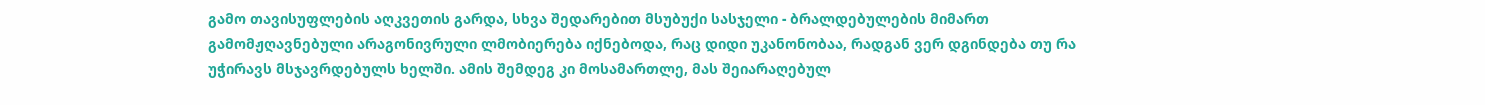გამო თავისუფლების აღკვეთის გარდა, სხვა შედარებით მსუბუქი სასჯელი - ბრალდებულების მიმართ გამომჟღავნებული არაგონივრული ლმობიერება იქნებოდა, რაც დიდი უკანონობაა, რადგან ვერ დგინდება თუ რა უჭირავს მსჯავრდებულს ხელში. ამის შემდეგ კი მოსამართლე, მას შეიარაღებულ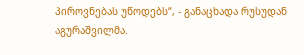პიროვნებას უწოდებს“, - განაცხადა რუსუდან აგურაშვილმა.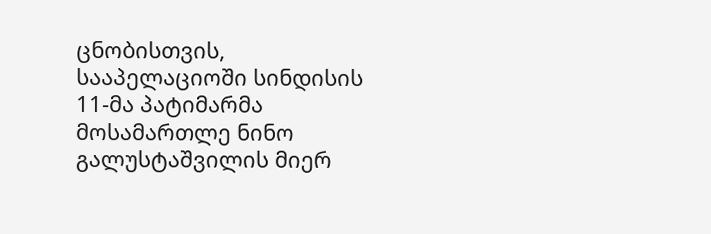ცნობისთვის, სააპელაციოში სინდისის 11-მა პატიმარმა მოსამართლე ნინო გალუსტაშვილის მიერ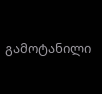გამოტანილი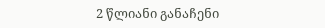2 წლიანი განაჩენი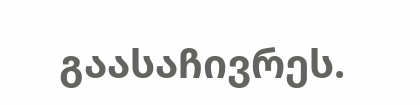გაასაჩივრეს.